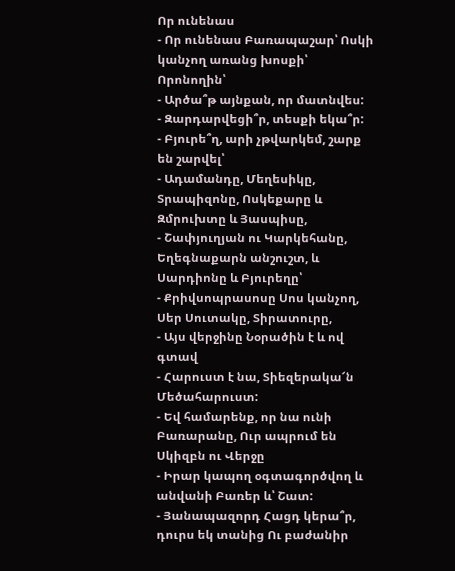Որ ունենաս
- Որ ունենաս Բառապաշար՝ Ոսկի կանչող առանց խոսքի՝ Որոնողին՝
- Արծա՞թ այնքան, որ մատնվես:
- Զարդարվեցի՞ր, տեսքի եկա՞ր:
- Բյուրե՞ղ, արի չթվարկեմ, շարք են շարվել՝
- Ադամանդը, Մեղեսիկը, Տրապիզոնը, Ոսկեքարը և Զմրուխտը և Յասպիսը,
- Շափյուղյան ու Կարկեհանը, Եղեգնաքարն անշուշտ, և Սարդիոնը և Բյուրեղը՝
- Քրիվսոպրասոսը Սոս կանչող, Սեր Սուտակը, Տիրատուրը,
- Այս վերջինը Նօրածին է և ով գտավ
- Հարուստ է նա, Տիեզերակա՜ն Մեծահարուստ:
- Եվ համարենք, որ նա ունի Բառարանը, Ուր ապրում են Սկիզբն ու Վերջը
- Իրար կապող օգտագործվող և անվանի Բառեր և՝ Շատ:
- Յանապազորդ Հացդ կերա՞ր, դուրս եկ տանից Ու բաժանիր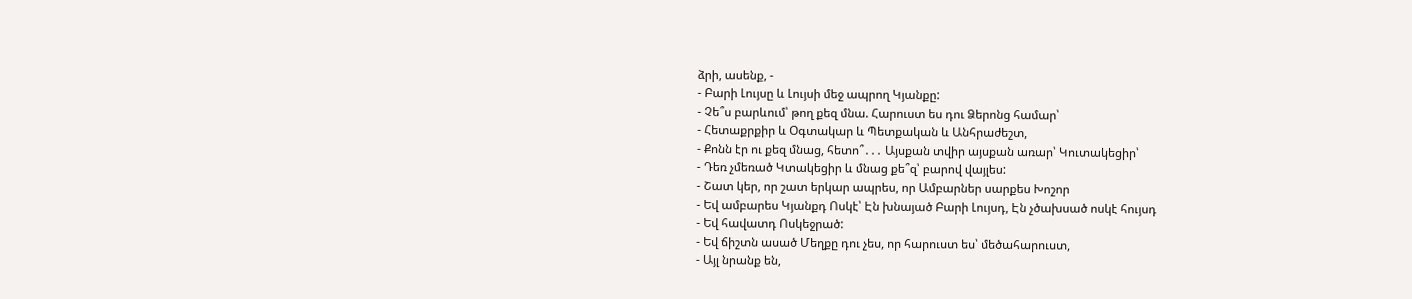ձրի, ասենք, -
- Բարի Լույսը և Լույսի մեջ ապրող Կյանքը:
- Չե՞ս բարևում՝ թող քեզ մնա. Հարուստ ես դու Ձերոնց համար՝
- Հետաքրքիր և Օգտակար և Պետքական և Անհրաժեշտ,
- Քոնն էր ու քեզ մնաց, հետո՞․․․ Այսքան տվիր այսքան առար՝ Կուտակեցիր՝
- Դեռ չմեռած Կտակեցիր և մնաց քե՞զ՝ բարով վայլես:
- Շատ կեր, որ շատ երկար ապրես, որ Ամբարներ սարքես Խոշոր
- Եվ ամբարես Կյանքդ Ոսկէ՝ Էն խնայած Բարի Լույսդ, Էն չծախսած ոսկէ հույսդ
- Եվ հավատդ Ոսկեջրած:
- Եվ ճիշտն ասած Մեղքը դու չես, որ հարուստ ես՝ մեծահարուստ,
- Այլ նրանք են,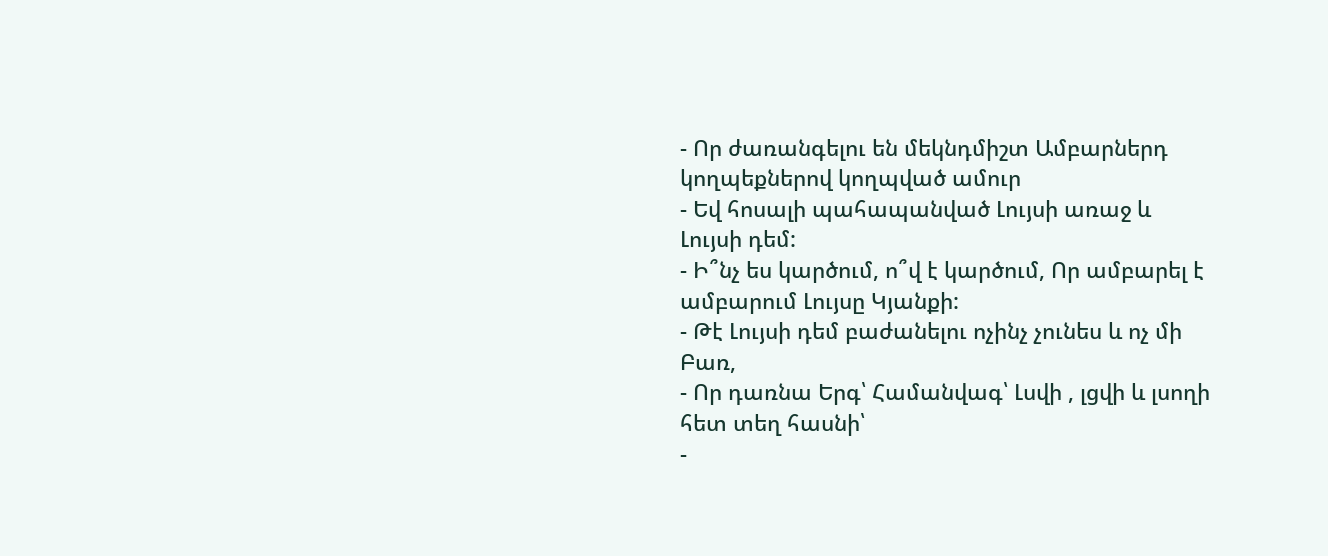- Որ ժառանգելու են մեկնդմիշտ Ամբարներդ կողպեքներով կողպված ամուր
- Եվ հոսալի պահապանված Լույսի առաջ և Լույսի դեմ:
- Ի՞նչ ես կարծում, ո՞վ է կարծում, Որ ամբարել է ամբարում Լույսը Կյանքի:
- Թէ Լույսի դեմ բաժանելու ոչինչ չունես և ոչ մի Բառ,
- Որ դառնա Երգ՝ Համանվագ՝ Լսվի , լցվի և լսողի հետ տեղ հասնի՝
-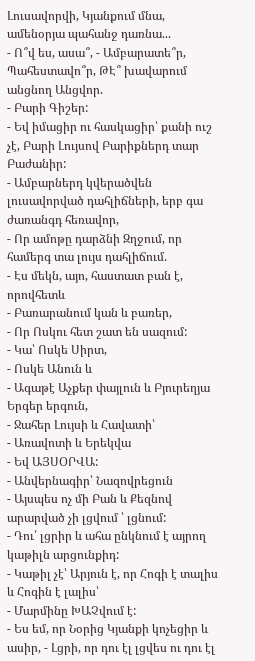Լուսավորվի, Կյանքում մնա, ամենօրյա պահանջ դառնա...
- Ո՞վ ես, ասա՞, - Ամբարատե՞ր, Պահեստավո՞ր, ԹԷ՞ խավարում անցնող Անցվոր.
- Բարի Գիշեր:
- Եվ իմացիր ու հասկացիր՝ քանի ուշ չէ, Բարի Լույսով Բարիքներդ տար Բաժանիր:
- Ամբարներդ կվերածվեն լուսավորված դահլիճների, երբ գա ժառանգդ հեռավոր,
- Որ ամոթը դարձնի Զղջում, որ համերգ տա լույս դահլիճում.
- Էս մեկն, այո, հաստատ բան է, որովհետև
- Բառարանում կան և բառեր,
- Որ Ոսկու հետ շատ են սազում:
- Կա՝ Ոսկե Սիրտ,
- Ոսկե Անուն և
- Ագաթէ Աչքեր փայլուն և Բյուրեղյա Երգեր երգուն,
- Ջահեր Լույսի և Հավատի՝
- Առավոտի և Երեկվա
- Եվ ԱՅՍՕՐՎԱ:
- Անվերնագիր՝ Նազովրեցուն
- Այսպես ոչ մի Բան և Քեզնով արարված չի լցվում ՝ լցնում:
- Դու՛ լցրիր և ահա ընկնում է այրող կաթիլն արցունքիդ:
- Կաթիլ չէ՝ Արյուն է, որ Հոգի է տալիս և Հոգին է լալիս՝
- Մարմինը ԽԱՉվում է:
- Ես եմ, որ Նօրից Կյանքի կոչեցիր և ասիր, - Լցրի, որ դու էլ լցվես ու դու էլ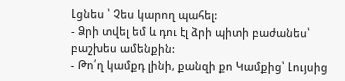Լցնես ՝ Չես կարող պահել:
- Ձրի տվել եմ և դու էլ ձրի պիտի բաժանես՝ բաշխես ամենքին:
- Թո՛ղ կամքդ լինի, քանզի քո Կամքից՝ Լույսից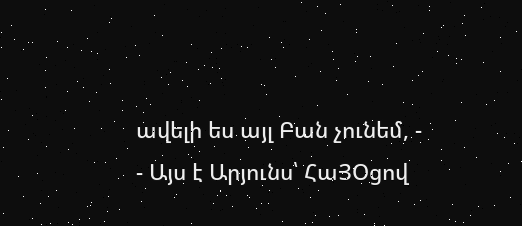ավելի ես այլ Բան չունեմ, -
- Այս է Արյունս՝ ՀաՅՕցով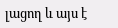լացող և այս է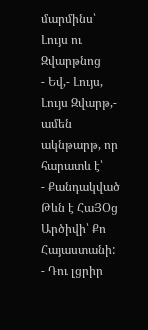մարմինս՝ Լույս ու Զվարթնոց
- Եվ,- Լույս, Լույս Զվարթ,- ամեն ակնթարթ, որ հարատև է՝
- Քանդակված Թևն է ՀաՅՕց Արծիվի՝ Քո Հայաստանի:
- Դու լցրիր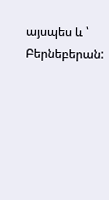այսպես և ՝ Բերնեբերան: